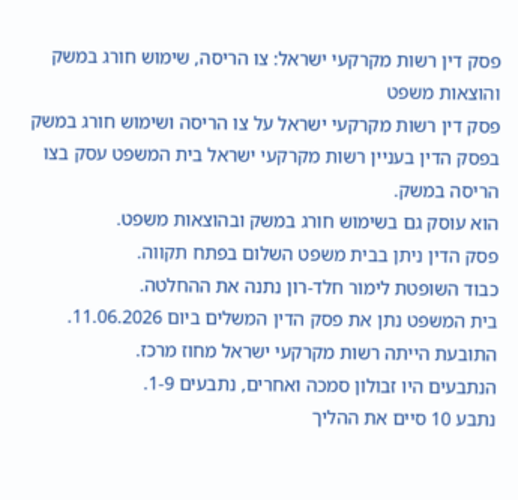פסק דין רשות מקרקעי ישראל: צו הריסה, שימוש חורג במשק והוצאות משפט
פסק דין רשות מקרקעי ישראל על צו הריסה ושימוש חורג במשק
בפסק הדין בעניין רשות מקרקעי ישראל בית המשפט עסק בצו הריסה במשק.
הוא עוסק גם בשימוש חורג במשק ובהוצאות משפט.
פסק הדין ניתן בבית משפט השלום בפתח תקווה.
כבוד השופטת לימור חלד-רון נתנה את ההחלטה.
בית המשפט נתן את פסק הדין המשלים ביום 11.06.2026.
התובעת הייתה רשות מקרקעי ישראל מחוז מרכז.
הנתבעים היו זבולון סמכה ואחרים, נתבעים 1-9.
נתבע 10 סיים את ההליך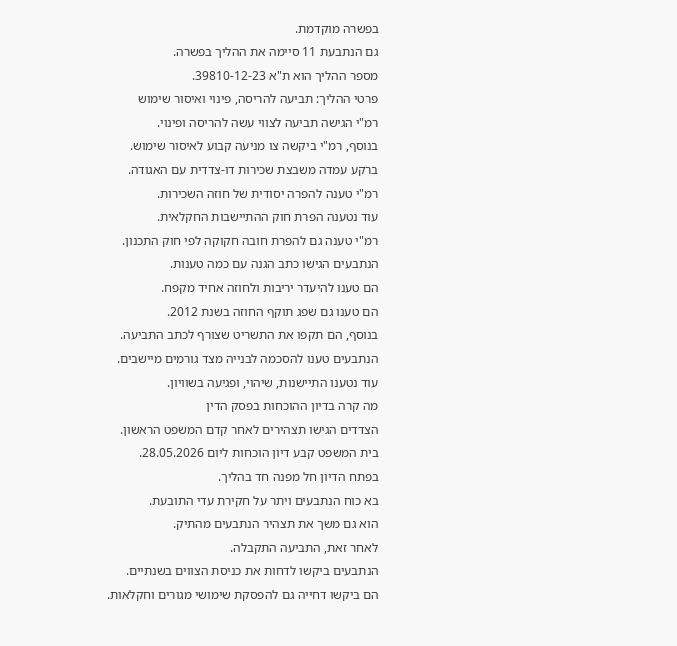בפשרה מוקדמת.
גם הנתבעת 11 סיימה את ההליך בפשרה.
מספר ההליך הוא ת"א 39810-12-23.
פרטי ההליך: תביעה להריסה, פינוי ואיסור שימוש
רמ"י הגישה תביעה לצווי עשה להריסה ופינוי.
בנוסף, רמ"י ביקשה צו מניעה קבוע לאיסור שימוש.
ברקע עמדה משבצת שכירות דו-צדדית עם האגודה.
רמ"י טענה להפרה יסודית של חוזה השכירות.
עוד נטענה הפרת חוק ההתיישבות החקלאית.
רמ"י טענה גם להפרת חובה חקוקה לפי חוק התכנון.
הנתבעים הגישו כתב הגנה עם כמה טענות.
הם טענו להיעדר יריבות ולחוזה אחיד מקפח.
הם טענו גם שפג תוקף החוזה בשנת 2012.
בנוסף, הם תקפו את התשריט שצורף לכתב התביעה.
הנתבעים טענו להסכמה לבנייה מצד גורמים מיישבים.
עוד נטענו התיישנות, שיהוי, ופגיעה בשוויון.
מה קרה בדיון ההוכחות בפסק הדין
הצדדים הגישו תצהירים לאחר קדם המשפט הראשון.
בית המשפט קבע דיון הוכחות ליום 28.05.2026.
בפתח הדיון חל מפנה חד בהליך.
בא כוח הנתבעים ויתר על חקירת עדי התובעת.
הוא גם משך את תצהיר הנתבעים מהתיק.
לאחר זאת, התביעה התקבלה.
הנתבעים ביקשו לדחות את כניסת הצווים בשנתיים.
הם ביקשו דחייה גם להפסקת שימושי מגורים וחקלאות.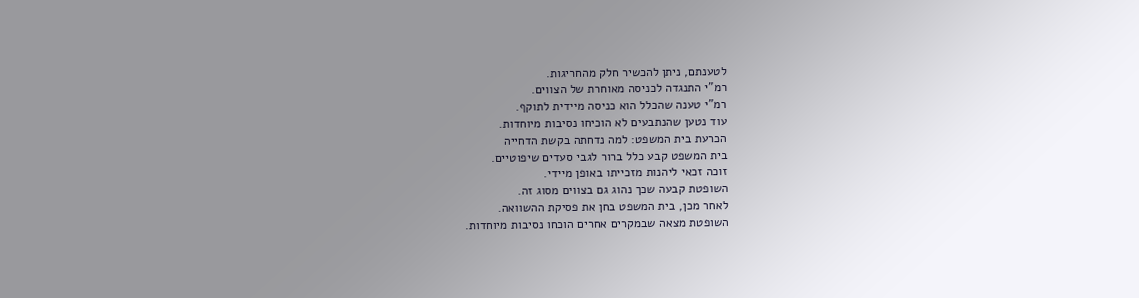לטענתם, ניתן להכשיר חלק מהחריגות.
רמ"י התנגדה לכניסה מאוחרת של הצווים.
רמ"י טענה שהכלל הוא כניסה מיידית לתוקף.
עוד נטען שהנתבעים לא הוכיחו נסיבות מיוחדות.
הכרעת בית המשפט: למה נדחתה בקשת הדחייה
בית המשפט קבע כלל ברור לגבי סעדים שיפוטיים.
זוכה זכאי ליהנות מזכייתו באופן מיידי.
השופטת קבעה שכך נהוג גם בצווים מסוג זה.
לאחר מכן, בית המשפט בחן את פסיקת ההשוואה.
השופטת מצאה שבמקרים אחרים הוכחו נסיבות מיוחדות.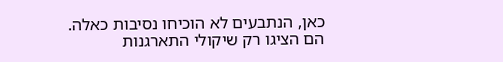כאן, הנתבעים לא הוכיחו נסיבות כאלה.
הם הציגו רק שיקולי התארגנות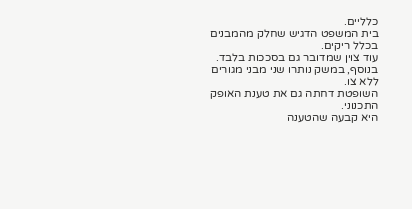כלליים.
בית המשפט הדגיש שחלק מהמבנים בכלל ריקים.
עוד צוין שמדובר גם בסככות בלבד.
בנוסף, במשק נותרו שני מבני מגורים ללא צו.
השופטת דחתה גם את טענת האופק התכנוני.
היא קבעה שהטענה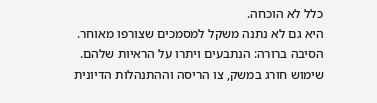כלל לא הוכחה.
היא גם לא נתנה משקל למסמכים שצורפו מאוחר.
הסיבה ברורה: הנתבעים ויתרו על הראיות שלהם.
שימוש חורג במשק, צו הריסה וההתנהלות הדיונית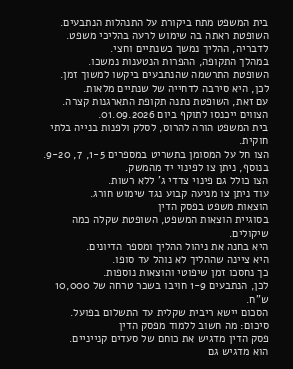בית המשפט מתח ביקורת על התנהלות הנתבעים.
השופטת ראתה בה שימוש לרעה בהליכי משפט.
לדבריה, ההליך נמשך כשנתיים וחצי.
במהלך התקופה, ההפרות הנטענות נמשכו.
השופטת התרשמה שהנתבעים ביקשו למשוך זמן.
לכן, היא סירבה לדחייה של שנתיים מלאות.
עם זאת, השופטת נתנה תקופת התארגנות קצרה.
הצווים ייכנסו לתוקף ביום 01.09.2026.
בית המשפט הורה להרוס, לסלק ולפנות בנייה בלתי חוקית.
הצו חל על המסומן בתשריט במספרים 1-5, 7, 9-20.
בנוסף, ניתן צו לפינוי יד מהמשק.
הצו כולל גם פינוי צדדי ג' ללא רשות.
עוד ניתן צו מניעה קבוע נגד שימוש חורג.
הוצאות משפט בפסק הדין
בסוגיית הוצאות המשפט, השופטת שקלה כמה שיקולים.
היא בחנה את ניהול ההליך ומספר הדיונים.
היא ציינה שההליך לא נוהל עד סופו.
כך נחסכו זמן שיפוטי והוצאות נוספות.
לכן, הנתבעים 1-9 חויבו בשכר טרחה של 10,000 ש"ח.
הסכום יישא ריבית שקלית עד התשלום בפועל.
סיכום: מה חשוב ללמוד מפסק הדין
פסק הדין מדגיש את כוחם של סעדים קנייניים.
הוא מדגיש גם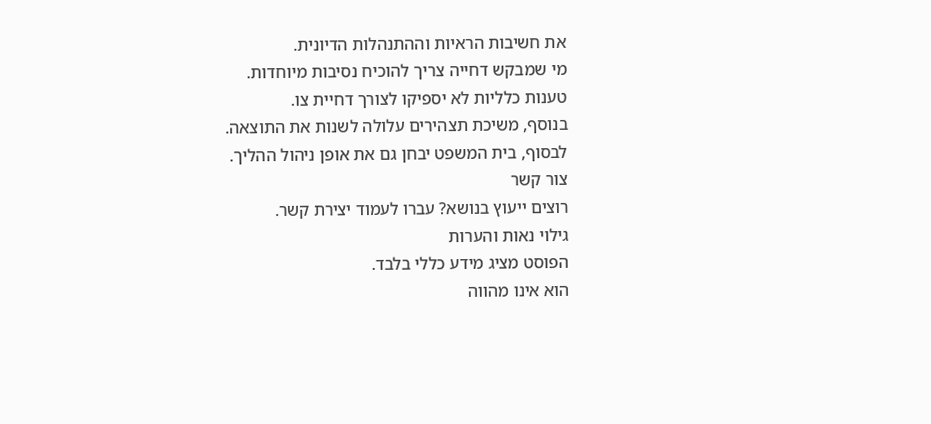את חשיבות הראיות וההתנהלות הדיונית.
מי שמבקש דחייה צריך להוכיח נסיבות מיוחדות.
טענות כלליות לא יספיקו לצורך דחיית צו.
בנוסף, משיכת תצהירים עלולה לשנות את התוצאה.
לבסוף, בית המשפט יבחן גם את אופן ניהול ההליך.
צור קשר
רוצים ייעוץ בנושא? עברו לעמוד יצירת קשר.
גילוי נאות והערות
הפוסט מציג מידע כללי בלבד.
הוא אינו מהווה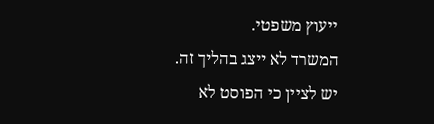ייעוץ משפטי.
המשרד לא ייצג בהליך זה.
יש לציין כי הפוסט לא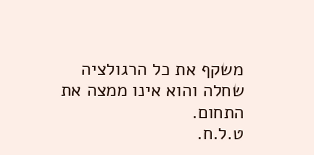משקף את כל הרגולציה שחלה והוא אינו ממצה את התחום.
ט.ל.ח.